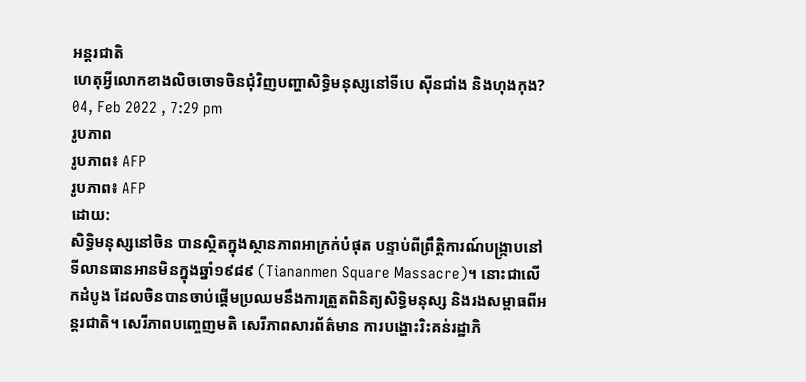អន្តរជាតិ
ហេតុអ្វីលោកខាងលិចចោទចិនជុំវិញបញ្ហាសិទ្ធិមនុស្សនៅទីបេ ស៊ីនជាំង និងហុងកុង?
04, Feb 2022 , 7:29 pm
រូបភាព
រូបភាព៖ AFP
រូបភាព៖ AFP
ដោយ:
សិទ្ធិមនុស្សនៅចិន បានស្ថិតក្នុងស្ថានភាពអាក្រក់បំផុត បន្ទាប់ពីព្រឹត្តិការណ៍បង្រ្កាបនៅទីលានធានអានមិនក្នុងឆ្នាំ១៩៨៩ (Tiananmen Square Massacre)។ នោះជាលើកដំបូង ដែលចិនបានចាប់ផ្តើមប្រឈមនឹងការត្រួតពិនិត្យសិទ្ធិមនុស្ស និងរងសម្ពាធពីអន្តរជាតិ។ សេរីភាពបញ្ចេញមតិ សេរីភាពសារព័ត៌មាន ការបង្ហោះរិះគន់រដ្ឋាភិ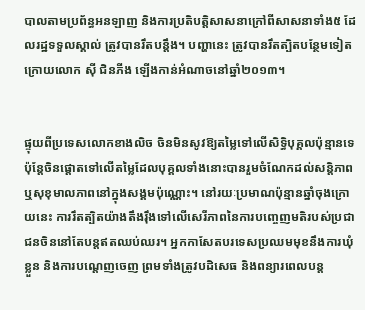បាលតាមប្រព័ន្ធអនឡាញ និងការប្រតិបត្តិសាសនាក្រៅពីសាសនាទាំង៥ ដែលរដ្ឋទទួលស្គាល់ ត្រូវបានរឹតបន្តឹង។ បញ្ហានេះ ត្រូវបានរឹតត្បិតបន្ថែមទៀត ក្រោយលោក ស៊ី ជិនភីង ឡើងកាន់អំណាចនៅឆ្នាំ២០១៣។


ផ្ទុយពីប្រទេសលោកខាងលិច ចិនមិនសូវឱ្យតម្លៃទៅលើសិទ្ធិបុគ្គលប៉ុន្មានទេ ប៉ុន្តែចិនផ្តោតទៅលើតម្លៃដែលបុគ្គលទាំងនោះបានរួមចំណែកដល់សន្តិភាព ឬសុខុមាលភាពនៅក្នុងសង្គមប៉ុណ្ណោះ។ នៅរយៈប្រមាណប៉ុន្មានឆ្នាំចុងក្រោយនេះ ការរឹតត្បិតយ៉ាងតឹងរ៉ឹងទៅលើសេរីភាពនៃការបញ្ចេញមតិរបស់ប្រជាជនចិននៅតែបន្តឥតឈប់ឈរ។ អ្នកកាសែតបរទេសប្រឈមមុខនឹងការឃុំខ្លួន និងការបណ្តេញចេញ ព្រមទាំងត្រូវបដិសេធ និងពន្យារពេលបន្ត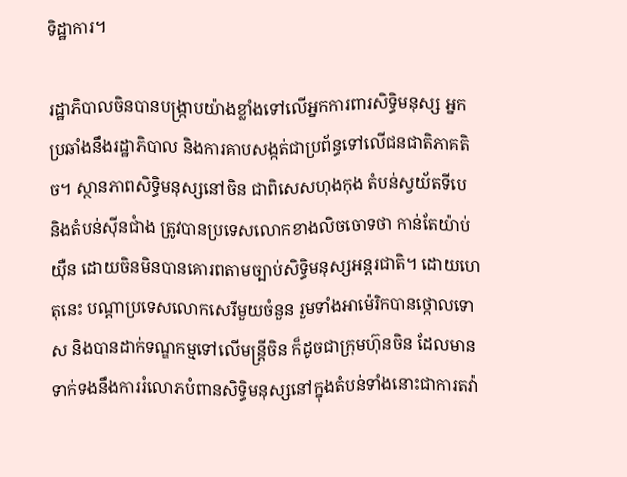ទិដ្ឋាការ។

រដ្ឋាភិបាលចិនបានបង្ក្រាបយ៉ាងខ្លាំងទៅលើអ្នកការពារសិទ្ធិមនុស្ស អ្នកប្រឆាំងនឹងរដ្ឋាភិបាល និងការគាបសង្កត់ជាប្រព័ន្ធទៅលើជនជាតិភាគតិច។ ស្ថានភាពសិទ្ធិមនុស្សនៅចិន ជាពិសេសហុងកុង តំបន់ស្វយ័តទីបេ និងតំបន់ស៊ីនជាំង ត្រូវបានប្រទេសលោកខាងលិចចោទថា កាន់តែយ៉ាប់យ៉ឺន ដោយចិនមិនបានគោរពតាមច្បាប់សិទ្ធិមនុស្សអន្តរជាតិ។ ដោយហេតុនេះ បណ្តាប្រទេសលោកសេរីមួយចំនួន រួមទាំងអាម៉េរិកបានថ្កោលទោស និងបានដាក់ទណ្ឌកម្មទៅលើមន្រ្តីចិន ក៏ដូចជាក្រុមហ៊ុនចិន ដែលមានទាក់ទងនឹងការរំលោភបំពានសិទ្ធិមនុស្សនៅក្នុងតំបន់ទាំងនោះជាការតវ៉ា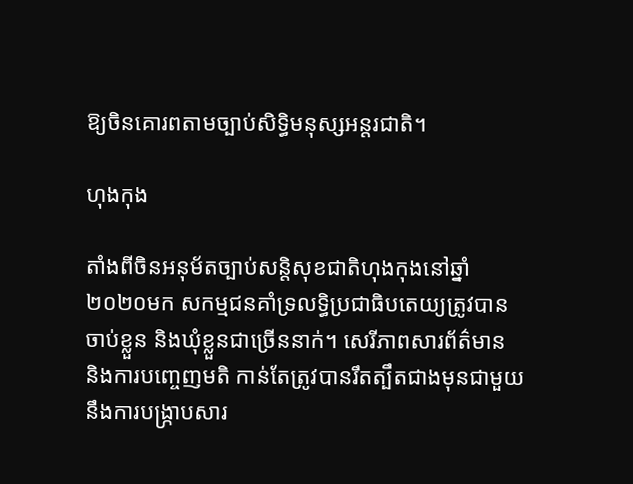ឱ្យចិនគោរពតាមច្បាប់សិទ្ធិមនុស្សអន្តរជាតិ។

ហុងកុង

តាំងពីចិនអនុម័តច្បាប់សន្តិសុខជាតិហុងកុងនៅឆ្នាំ២០២០មក សកម្មជនគាំទ្រលទ្ធិប្រជាធិបតេយ្យត្រូវបានចាប់ខ្លួន និងឃុំខ្លួនជាច្រើននាក់។ សេរីភាពសារព័ត៌មាន និងការបញ្ចេញមតិ កាន់តែត្រូវបានរឹតត្បឹតជាងមុនជាមួយនឹងការបង្រ្កាបសារ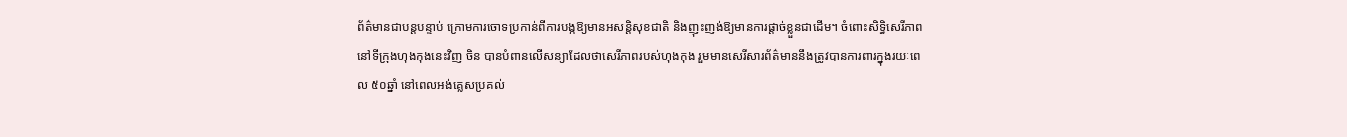ព័ត៌មានជាបន្តបន្ទាប់ ក្រោមការចោទប្រកាន់ពីការបង្កឱ្យមានអសន្តិសុខជាតិ និងញុះញង់ឱ្យមានការផ្តាច់ខ្លួនជាដើម។ ចំពោះសិទ្ធិសេរីភាពនៅទីក្រុងហុងកុងនេះវិញ ចិន បានបំពានលើសន្យាដែលថាសេរីភាពរបស់ហុងកុង រួមមានសេរីសារព័ត៌មាននឹងត្រូវបានការពារក្នុងរយៈពេល ៥០ឆ្នាំ នៅពេលអង់គ្លេសប្រគល់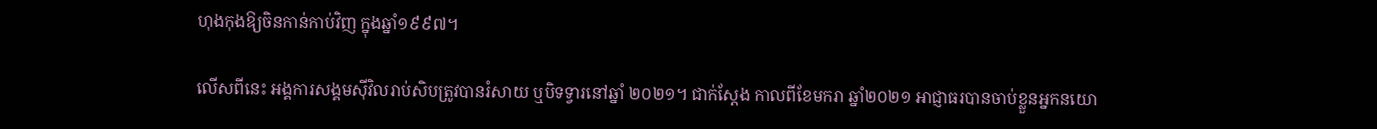ហុងកុងឱ្យចិនកាន់កាប់វិញ ក្នុងឆ្នាំ១៩៩៧។

លើសពីនេះ អង្គការសង្គមស៊ីវិលរាប់សិបត្រូវបានរំសាយ ឬបិទទ្វារនៅឆ្នាំ ២០២១។ ជាក់ស្តែង កាលពីខែមករា ឆ្នាំ២០២១ អាជ្ញាធរបានចាប់ខ្លួនអ្នកនយោ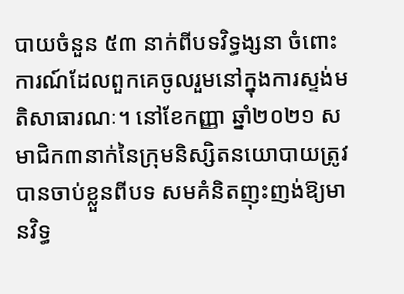បាយចំនួន ៥៣ នាក់ពីបទវិទ្ធង្សនា ចំពោះការណ៍ដែលពួកគេចូលរួមនៅក្នុងការស្ទង់មតិសាធារណៈ។ នៅខែកញ្ញា ឆ្នាំ២០២១ សមាជិក៣នាក់នៃក្រុមនិស្សិតនយោបាយត្រូវបានចាប់ខ្លួនពីបទ សមគំនិតញុះញង់ឱ្យមានវិទ្ធ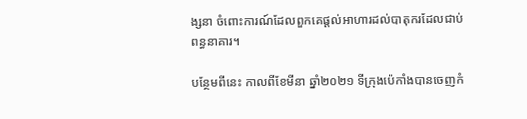ង្សនា ចំពោះការណ៍ដែលពួកគេផ្តល់អាហារដល់បាតុករដែលជាប់ពន្ធនាគារ។

បន្ថែមពីនេះ កាលពីខែមីនា ឆ្នាំ២០២១ ទីក្រុងប៉េកាំងបានចេញកំ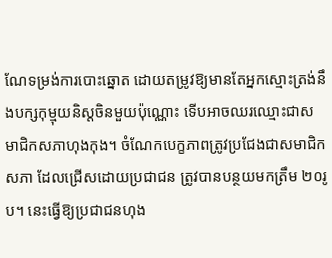ណែទម្រង់ការបោះឆ្នោត ដោយតម្រូវឱ្យមានតែអ្នកស្មោះត្រង់នឹងបក្សកុម្មុយនិស្តចិនមួយប៉ុណ្ណោះ ទើបអាចឈរឈ្មោះជាសមាជិកសភាហុងកុង។ ចំណែកបេក្ខភាពត្រូវប្រជែងជាសមាជិកសភា ដែលជ្រើសដោយប្រជាជន ត្រូវបានបន្ថយមកត្រឹម ២០រូប។ នេះធ្វើឱ្យប្រជាជនហុង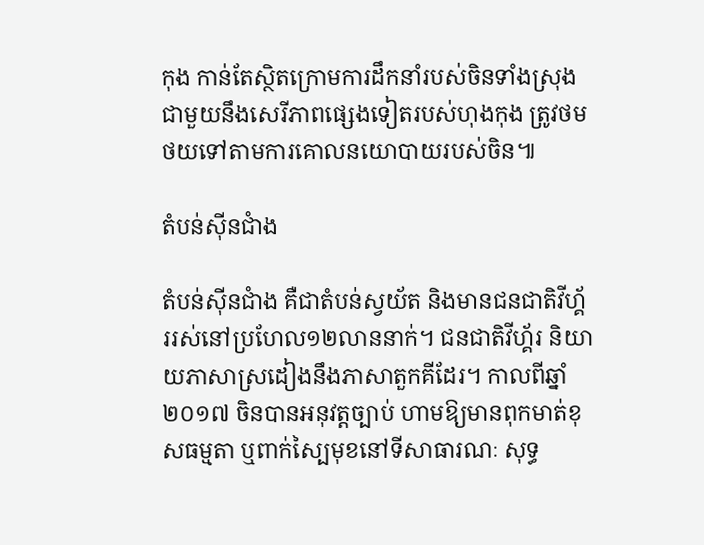កុង កាន់តែស្ថិតក្រោមការដឹកនាំរបស់ចិនទាំងស្រុង ជាមួយនឹងសេរីភាពផ្សេងទៀតរបស់ហុងកុង ត្រូវថមថយទៅតាមការគោលនយោបាយរបស់ចិន៕

តំបន់ស៊ីនជាំង

តំបន់ស៊ីនជាំង គឺជាតំបន់ស្វយ័ត និងមានជនជាតិវីហ្គ័ររស់នៅប្រហែល១២លាននាក់។ ជនជាតិវីហ្គ័រ និយាយភាសាស្រដៀងនឹងភាសាតួកគីដែរ។ កាលពីឆ្នាំ២០១៧ ចិនបានអនុវត្តច្បាប់ ហាមឱ្យមានពុកមាត់ខុសធម្មតា ឬពាក់ស្បៃមុខនៅទីសាធារណៈ សុទ្ធ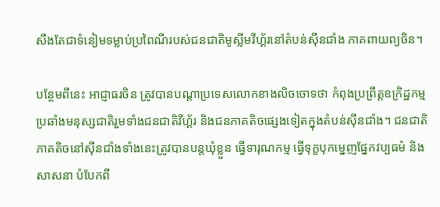សឹងតែជាទំនៀមទម្លាប់ប្រពៃណីរបស់ជនជាតិមូស្លីមវីហ្គ័រនៅតំបន់ស៊ីនជាំង ភាគពាយព្យចិន។

បន្ថែមពីនេះ អាជ្ញាធរចិន ត្រូវបានបណ្តាប្រទេសលោកខាងលិចចោទថា កំពុងប្រព្រឹត្តឧក្រិដ្ឋកម្មប្រឆាំងមនុស្សជាតិរួមទាំងជនជាតិវីហ្គ័រ និងជនភាគតិចផ្សេងទៀតក្នុងតំបន់ស៊ីនជាំង។ ជនជាតិភាគតិចនៅស៊ីនជាំងទាំងនេះត្រូវបានបន្តឃុំខ្លួន ធ្វើទារុណកម្ម ធ្វើទុក្ខបុកម្នេញផ្នែកវប្បធម៌ និងសាសនា បំបែកពី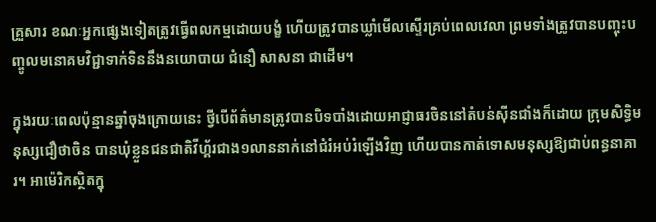គ្រួសារ ខណៈអ្នកផ្សេងទៀតត្រូវធ្វើពលកម្មដោយបង្ខំ ហើយត្រូវបានឃ្លាំមើលស្ទើរគ្រប់ពេលវេលា ព្រមទាំងត្រូវបានបញ្ចុះបញ្ចូលមនោគមវិជ្ជាទាក់ទិននឹងនយោបាយ ជំនឿ សាសនា ជាដើម។

ក្នុងរយៈពេលប៉ុន្មានឆ្នាំចុងក្រោយនេះ ថ្វីបើព័ត៌មានត្រូវបានបិទបាំងដោយអាជ្ញាធរចិននៅតំបន់ស៊ីនជាំងក៏ដោយ ក្រុមសិទ្ធិមនុស្សជឿថាចិន បានឃុំខ្លួនជនជាតិវីហ្គ័រជាង១លាននាក់នៅជំរំអប់រំឡើងវិញ ហើយបានកាត់ទោសមនុស្សឱ្យជាប់ពន្ធនាគារ។ អាម៉េរិកស្ថិតក្នុ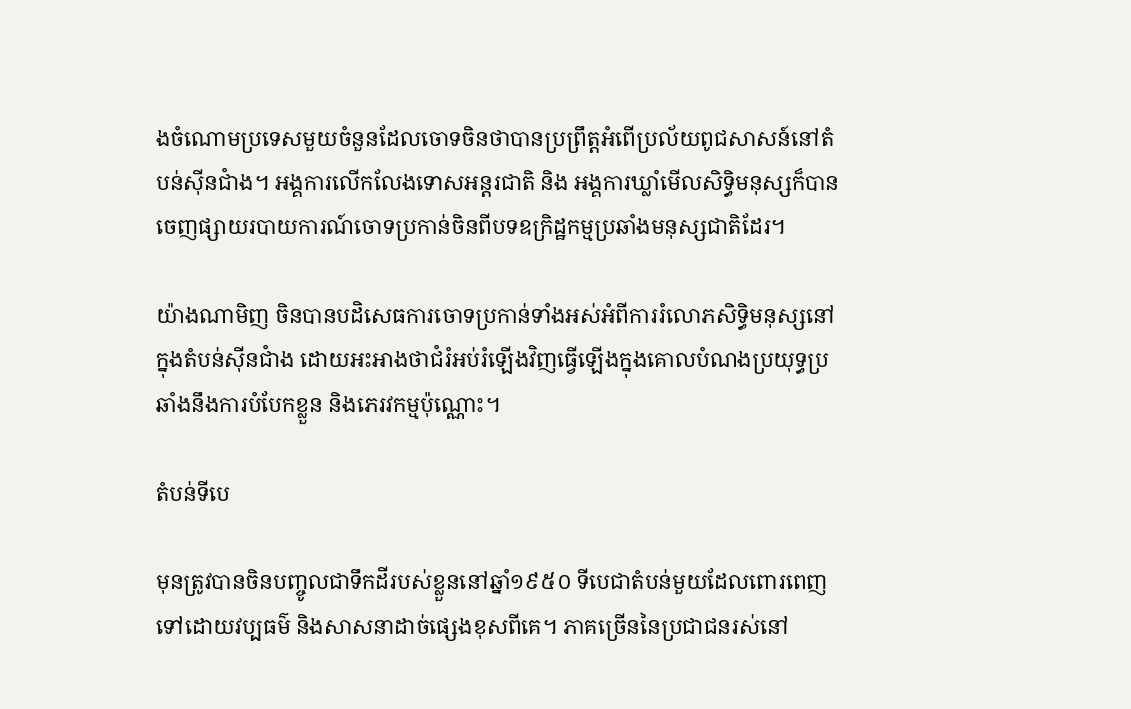ងចំណោមប្រទេសមួយចំនួនដែលចោទចិនថាបានប្រព្រឹត្តអំពើប្រល័យពូជសាសន៍នៅតំបន់ស៊ីនជាំង។ អង្គការលើកលែងទោសអន្តរជាតិ និង អង្គការឃ្លាំមើលសិទ្ធិមនុស្សក៏បានចេញផ្សាយរបាយការណ៍ចោទប្រកាន់ចិនពីបទឧក្រិដ្ឋកម្មប្រឆាំងមនុស្សជាតិដែរ។

យ៉ាងណាមិញ ចិនបានបដិសេធការចោទប្រកាន់ទាំងអស់អំពីការរំលោភសិទ្ធិមនុស្សនៅក្នុងតំបន់ស៊ីនជាំង ដោយអះអាងថាជំរំអប់រំឡើងវិញធ្វើឡើងក្នុងគោលបំណងប្រយុទ្ធប្រឆាំងនឹងការបំបែកខ្លួន និងភេរវកម្មប៉ុណ្ណោះ។

តំបន់ទីបេ

មុនត្រូវបានចិនបញ្ចូលជាទឹកដីរបស់ខ្លួននៅឆ្នាំ១៩៥០ ទីបេជាតំបន់មួយដែលពោរពេញទៅដោយវប្បធម៌ និងសាសនាដាច់ផ្សេងខុសពីគេ។ ភាគច្រើននៃប្រជាជនរស់នៅ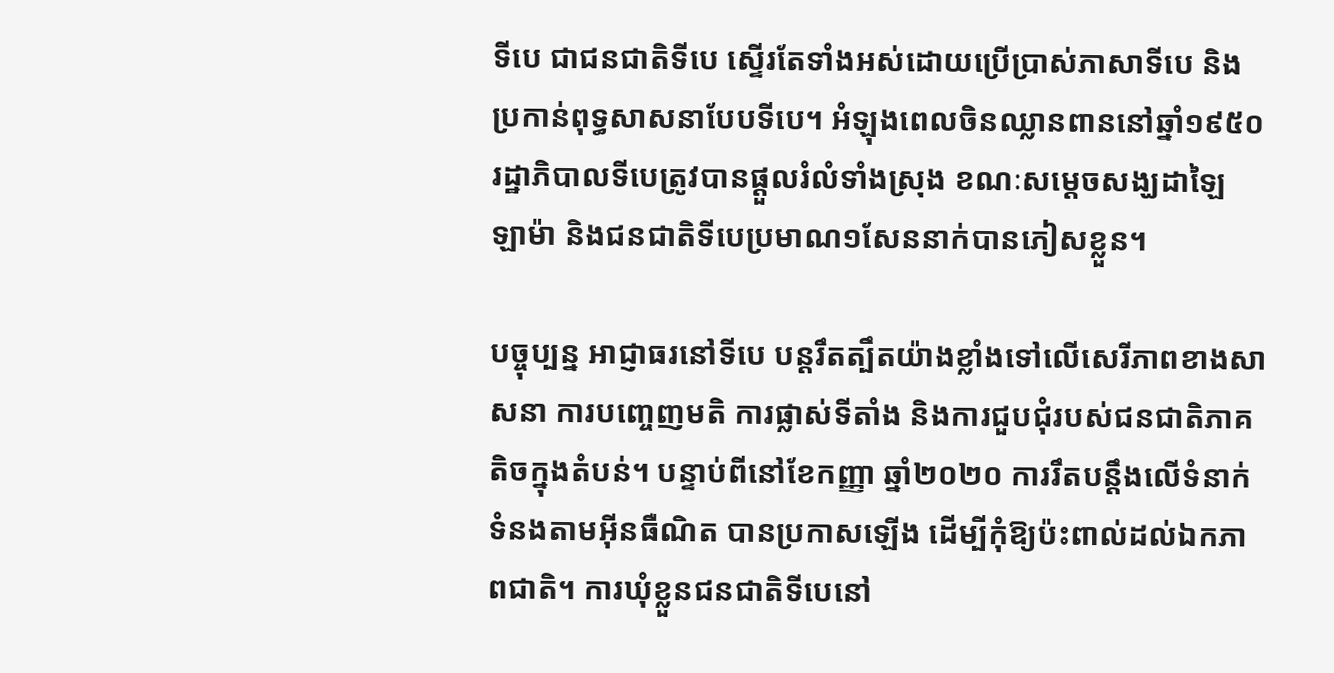ទីបេ ជាជនជាតិទីបេ ស្ទើរតែទាំងអស់ដោយប្រើប្រាស់ភាសាទីបេ និងប្រកាន់ពុទ្ធសាសនាបែបទីបេ។ អំឡុងពេលចិនឈ្លានពាននៅឆ្នាំ១៩៥០ រដ្ឋាភិបាលទីបេត្រូវបានផ្តួលរំលំទាំងស្រុង ខណៈសម្តេចសង្ឃដាឡៃ ឡាម៉ា និងជនជាតិទីបេប្រមាណ១សែននាក់បានភៀសខ្លួន។

បច្ចុប្បន្ន អាជ្ញាធរនៅទីបេ បន្តរឹតត្បឹតយ៉ាងខ្លាំងទៅលើសេរីភាពខាងសាសនា ការបញ្ចេញមតិ ការផ្លាស់ទីតាំង និងការជួបជុំរបស់ជនជាតិភាគតិចក្នុងតំបន់។ បន្ទាប់ពីនៅខែកញ្ញា ឆ្នាំ២០២០ ការរឹតបន្តឹងលើទំនាក់ទំនងតាមអ៊ីនធឺណិត បានប្រកាសឡើង ដើម្បីកុំឱ្យប៉ះពាល់ដល់ឯកភាពជាតិ។ ការឃុំខ្លួនជនជាតិទីបេនៅ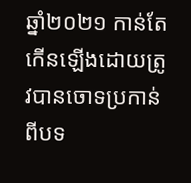ឆ្នាំ២០២១ កាន់តែកើនឡើងដោយត្រូវបានចោទប្រកាន់ពីបទ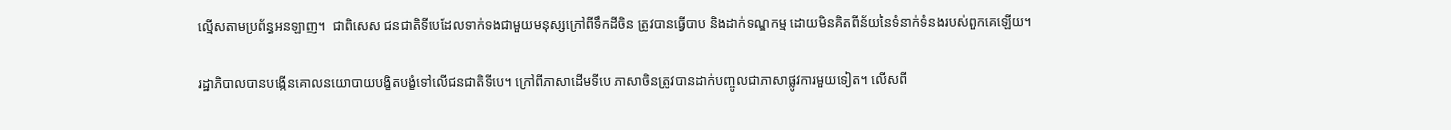ល្មើសតាមប្រព័ន្ធអនឡាញ។  ជាពិសេស ជនជាតិទីបេដែលទាក់ទងជាមួយមនុស្សក្រៅពីទឹកដីចិន ត្រូវបានធ្វើបាប និងដាក់ទណ្ឌកម្ម ដោយមិនគិតពីន័យនៃទំនាក់ទំនងរបស់ពួកគេឡើយ។

រដ្ឋាភិបាលបានបង្កើនគោលនយោបាយបង្ខិតបង្ខំទៅលើជនជាតិទីបេ។ ក្រៅពីភាសាដើមទីបេ ភាសាចិនត្រូវបានដាក់បញ្ចូលជាភាសាផ្លូវការមួយទៀត។ លើសពី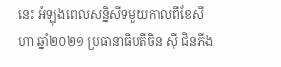នេះ អំឡុងពេលសន្និសីទមួយកាលពីខែសីហា ឆ្នាំ២០២១ ប្រធានាធិបតីចិន ស៊ី ជិនភីង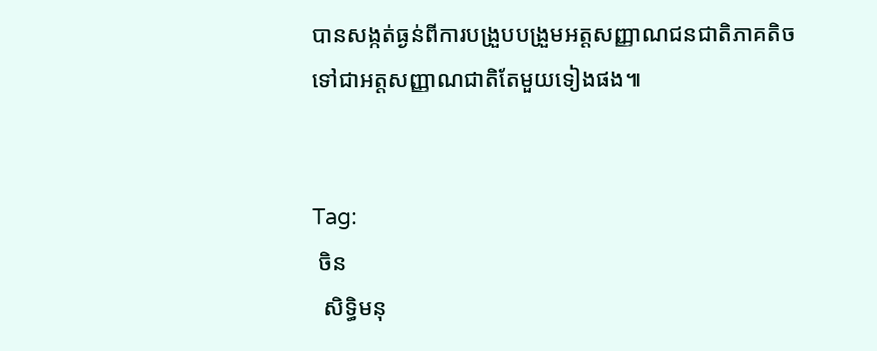បានសង្កត់ធ្ងន់ពីការបង្រួបបង្រួមអត្តសញ្ញាណជនជាតិភាគតិចទៅជាអត្តសញ្ញាណជាតិតែមួយទៀងផង៕


Tag:
 ចិន
  សិទ្ធិមនុ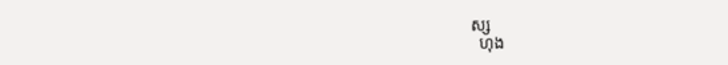ស្ស
  ហុង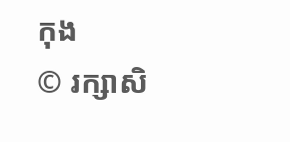កុង
© រក្សាសិ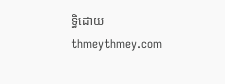ទ្ធិដោយ thmeythmey.com